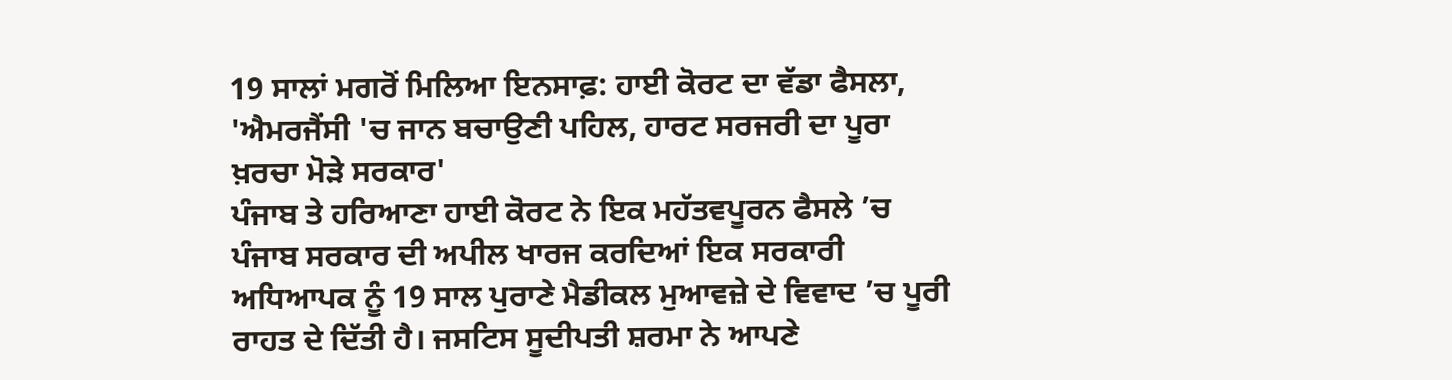19 ਸਾਲਾਂ ਮਗਰੋਂ ਮਿਲਿਆ ਇਨਸਾਫ਼: ਹਾਈ ਕੋਰਟ ਦਾ ਵੱਡਾ ਫੈਸਲਾ, 'ਐਮਰਜੈਂਸੀ 'ਚ ਜਾਨ ਬਚਾਉਣੀ ਪਹਿਲ, ਹਾਰਟ ਸਰਜਰੀ ਦਾ ਪੂਰਾ ਖ਼ਰਚਾ ਮੋੜੇ ਸਰਕਾਰ'
ਪੰਜਾਬ ਤੇ ਹਰਿਆਣਾ ਹਾਈ ਕੋਰਟ ਨੇ ਇਕ ਮਹੱਤਵਪੂਰਨ ਫੈਸਲੇ ’ਚ ਪੰਜਾਬ ਸਰਕਾਰ ਦੀ ਅਪੀਲ ਖਾਰਜ ਕਰਦਿਆਂ ਇਕ ਸਰਕਾਰੀ ਅਧਿਆਪਕ ਨੂੰ 19 ਸਾਲ ਪੁਰਾਣੇ ਮੈਡੀਕਲ ਮੁਆਵਜ਼ੇ ਦੇ ਵਿਵਾਦ ’ਚ ਪੂਰੀ ਰਾਹਤ ਦੇ ਦਿੱਤੀ ਹੈ। ਜਸਟਿਸ ਸੂਦੀਪਤੀ ਸ਼ਰਮਾ ਨੇ ਆਪਣੇ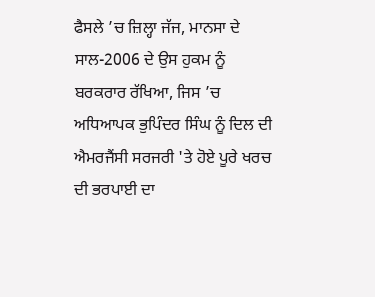ਫੈਸਲੇ ’ਚ ਜ਼ਿਲ੍ਹਾ ਜੱਜ, ਮਾਨਸਾ ਦੇ ਸਾਲ-2006 ਦੇ ਉਸ ਹੁਕਮ ਨੂੰ ਬਰਕਰਾਰ ਰੱਖਿਆ, ਜਿਸ ’ਚ ਅਧਿਆਪਕ ਭੁਪਿੰਦਰ ਸਿੰਘ ਨੂੰ ਦਿਲ ਦੀ ਐਮਰਜੈਂਸੀ ਸਰਜਰੀ 'ਤੇ ਹੋਏ ਪੂਰੇ ਖਰਚ ਦੀ ਭਰਪਾਈ ਦਾ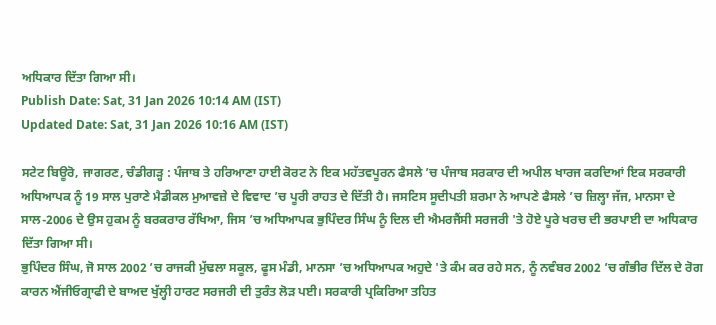ਅਧਿਕਾਰ ਦਿੱਤਾ ਗਿਆ ਸੀ।
Publish Date: Sat, 31 Jan 2026 10:14 AM (IST)
Updated Date: Sat, 31 Jan 2026 10:16 AM (IST)

ਸਟੇਟ ਬਿਊਰੋ, ਜਾਗਰਣ, ਚੰਡੀਗੜ੍ਹ : ਪੰਜਾਬ ਤੇ ਹਰਿਆਣਾ ਹਾਈ ਕੋਰਟ ਨੇ ਇਕ ਮਹੱਤਵਪੂਰਨ ਫੈਸਲੇ ’ਚ ਪੰਜਾਬ ਸਰਕਾਰ ਦੀ ਅਪੀਲ ਖਾਰਜ ਕਰਦਿਆਂ ਇਕ ਸਰਕਾਰੀ ਅਧਿਆਪਕ ਨੂੰ 19 ਸਾਲ ਪੁਰਾਣੇ ਮੈਡੀਕਲ ਮੁਆਵਜ਼ੇ ਦੇ ਵਿਵਾਦ ’ਚ ਪੂਰੀ ਰਾਹਤ ਦੇ ਦਿੱਤੀ ਹੈ। ਜਸਟਿਸ ਸੂਦੀਪਤੀ ਸ਼ਰਮਾ ਨੇ ਆਪਣੇ ਫੈਸਲੇ ’ਚ ਜ਼ਿਲ੍ਹਾ ਜੱਜ, ਮਾਨਸਾ ਦੇ ਸਾਲ-2006 ਦੇ ਉਸ ਹੁਕਮ ਨੂੰ ਬਰਕਰਾਰ ਰੱਖਿਆ, ਜਿਸ ’ਚ ਅਧਿਆਪਕ ਭੁਪਿੰਦਰ ਸਿੰਘ ਨੂੰ ਦਿਲ ਦੀ ਐਮਰਜੈਂਸੀ ਸਰਜਰੀ 'ਤੇ ਹੋਏ ਪੂਰੇ ਖਰਚ ਦੀ ਭਰਪਾਈ ਦਾ ਅਧਿਕਾਰ ਦਿੱਤਾ ਗਿਆ ਸੀ।
ਭੁਪਿੰਦਰ ਸਿੰਘ, ਜੋ ਸਾਲ 2002 ’ਚ ਰਾਜਕੀ ਮੁੱਢਲਾ ਸਕੂਲ, ਫੂਸ ਮੰਡੀ, ਮਾਨਸਾ ’ਚ ਅਧਿਆਪਕ ਅਹੁਦੇ 'ਤੇ ਕੰਮ ਕਰ ਰਹੇ ਸਨ, ਨੂੰ ਨਵੰਬਰ 2002 ’ਚ ਗੰਭੀਰ ਦਿੱਲ ਦੇ ਰੋਗ ਕਾਰਨ ਐਂਜੀਓਗ੍ਰਾਫੀ ਦੇ ਬਾਅਦ ਖੁੱਲ੍ਹੀ ਹਾਰਟ ਸਰਜਰੀ ਦੀ ਤੁਰੰਤ ਲੋੜ ਪਈ। ਸਰਕਾਰੀ ਪ੍ਰਕਿਰਿਆ ਤਹਿਤ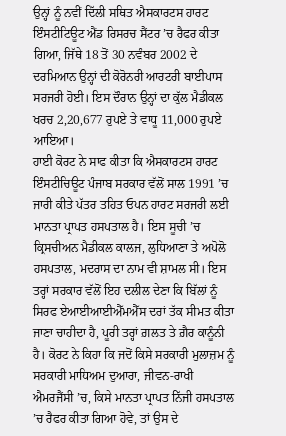ਉਨ੍ਹਾਂ ਨੂੰ ਨਵੀਂ ਦਿੱਲੀ ਸਥਿਤ ਐਸਕਾਰਟਸ ਹਾਰਟ ਇੰਸਟੀਟਿਊਟ ਐਂਡ ਰਿਸਰਚ ਸੈਂਟਰ ’ਚ ਰੈਫਰ ਕੀਤਾ ਗਿਆ, ਜਿੱਥੇ 18 ਤੋਂ 30 ਨਵੰਬਰ 2002 ਦੇ ਦਰਮਿਆਨ ਉਨ੍ਹਾਂ ਦੀ ਕੋਰੋਨਰੀ ਆਰਟਰੀ ਬਾਈਪਾਸ ਸਰਜਰੀ ਹੋਈ। ਇਸ ਦੌਰਾਨ ਉਨ੍ਹਾਂ ਦਾ ਕੁੱਲ ਮੈਡੀਕਲ ਖਰਚ 2,20,677 ਰੁਪਏ ਤੇ ਵਾਧੂ 11,000 ਰੁਪਏ ਆਇਆ।
ਹਾਈ ਕੋਰਟ ਨੇ ਸਾਫ ਕੀਤਾ ਕਿ ਐਸਕਾਰਟਸ ਹਾਰਟ ਇੰਸਟੀਚਿਊਟ ਪੰਜਾਬ ਸਰਕਾਰ ਵੱਲੋਂ ਸਾਲ 1991 ’ਚ ਜਾਰੀ ਕੀਤੇ ਪੱਤਰ ਤਹਿਤ ਓਪਨ ਹਾਰਟ ਸਰਜਰੀ ਲਈ ਮਾਨਤਾ ਪ੍ਰਾਪਤ ਹਸਪਤਾਲ ਹੈ। ਇਸ ਸੂਚੀ ’ਚ ਕ੍ਰਿਸਚੀਅਨ ਮੈਡੀਕਲ ਕਾਲਜ, ਲੁਧਿਆਣਾ ਤੇ ਅਪੋਲੋ ਹਸਪਤਾਲ, ਮਦਰਾਸ ਦਾ ਨਾਮ ਵੀ ਸ਼ਾਮਲ ਸੀ। ਇਸ ਤਰ੍ਹਾਂ ਸਰਕਾਰ ਵੱਲੋਂ ਇਹ ਦਲੀਲ ਦੇਣਾ ਕਿ ਬਿੱਲਾਂ ਨੂੰ ਸਿਰਫ ਏਆਈਆਈਐੱਮਐੱਸ ਦਰਾਂ ਤੱਕ ਸੀਮਤ ਕੀਤਾ ਜਾਣਾ ਚਾਹੀਦਾ ਹੈ, ਪੂਰੀ ਤਰ੍ਹਾਂ ਗ਼ਲਤ ਤੇ ਗ਼ੈਰ ਕਾਨੂੰਨੀ ਹੈ। ਕੋਰਟ ਨੇ ਕਿਹਾ ਕਿ ਜਦੋਂ ਕਿਸੇ ਸਰਕਾਰੀ ਮੁਲਾਜ਼ਮ ਨੂੰ ਸਰਕਾਰੀ ਮਾਧਿਅਮ ਦੁਆਰਾ, ਜੀਵਨ-ਰਾਖੀ ਐਮਰਜੈਂਸੀ ’ਚ, ਕਿਸੇ ਮਾਨਤਾ ਪ੍ਰਾਪਤ ਨਿੱਜੀ ਹਸਪਤਾਲ ’ਚ ਰੈਫਰ ਕੀਤਾ ਗਿਆ ਹੋਵੇ, ਤਾਂ ਉਸ ਦੇ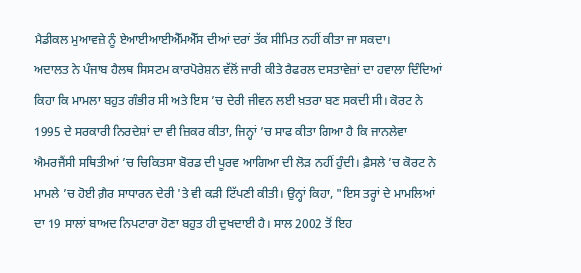ਮੈਡੀਕਲ ਮੁਆਵਜ਼ੇ ਨੂੰ ਏਆਈਆਈਐੱਮਐੱਸ ਦੀਆਂ ਦਰਾਂ ਤੱਕ ਸੀਮਿਤ ਨਹੀਂ ਕੀਤਾ ਜਾ ਸਕਦਾ।
ਅਦਾਲਤ ਨੇ ਪੰਜਾਬ ਹੈਲਥ ਸਿਸਟਮ ਕਾਰਪੋਰੇਸ਼ਨ ਵੱਲੋਂ ਜਾਰੀ ਕੀਤੇ ਰੈਫਰਲ ਦਸਤਾਵੇਜ਼ਾਂ ਦਾ ਹਵਾਲਾ ਦਿੰਦਿਆਂ ਕਿਹਾ ਕਿ ਮਾਮਲਾ ਬਹੁਤ ਗੰਭੀਰ ਸੀ ਅਤੇ ਇਸ ’ਚ ਦੇਰੀ ਜੀਵਨ ਲਈ ਖ਼ਤਰਾ ਬਣ ਸਕਦੀ ਸੀ। ਕੋਰਟ ਨੇ 1995 ਦੇ ਸਰਕਾਰੀ ਨਿਰਦੇਸ਼ਾਂ ਦਾ ਵੀ ਜ਼ਿਕਰ ਕੀਤਾ, ਜਿਨ੍ਹਾਂ ’ਚ ਸਾਫ ਕੀਤਾ ਗਿਆ ਹੈ ਕਿ ਜਾਨਲੇਵਾ ਐਮਰਜੈਂਸੀ ਸਥਿਤੀਆਂ ’ਚ ਚਿਕਿਤਸਾ ਬੋਰਡ ਦੀ ਪੂਰਵ ਆਗਿਆ ਦੀ ਲੋੜ ਨਹੀਂ ਹੁੰਦੀ। ਫ਼ੈਸਲੇ ’ਚ ਕੋਰਟ ਨੇ ਮਾਮਲੇ ’ਚ ਹੋਈ ਗ਼ੈਰ ਸਾਧਾਰਨ ਦੇਰੀ 'ਤੇ ਵੀ ਕੜੀ ਟਿੱਪਣੀ ਕੀਤੀ। ਉਨ੍ਹਾਂ ਕਿਹਾ, "ਇਸ ਤਰ੍ਹਾਂ ਦੇ ਮਾਮਲਿਆਂ ਦਾ 19 ਸਾਲਾਂ ਬਾਅਦ ਨਿਪਟਾਰਾ ਹੋਣਾ ਬਹੁਤ ਹੀ ਦੁਖਦਾਈ ਹੈ। ਸਾਲ 2002 ਤੋਂ ਇਹ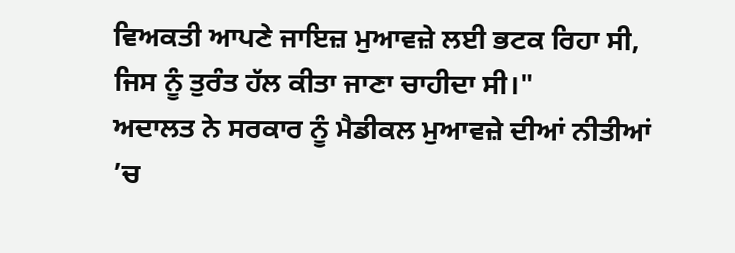ਵਿਅਕਤੀ ਆਪਣੇ ਜਾਇਜ਼ ਮੁਆਵਜ਼ੇ ਲਈ ਭਟਕ ਰਿਹਾ ਸੀ, ਜਿਸ ਨੂੰ ਤੁਰੰਤ ਹੱਲ ਕੀਤਾ ਜਾਣਾ ਚਾਹੀਦਾ ਸੀ।"
ਅਦਾਲਤ ਨੇ ਸਰਕਾਰ ਨੂੰ ਮੈਡੀਕਲ ਮੁਆਵਜ਼ੇ ਦੀਆਂ ਨੀਤੀਆਂ ’ਚ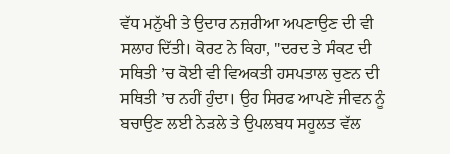ਵੱਧ ਮਨੁੱਖੀ ਤੇ ਉਦਾਰ ਨਜ਼ਰੀਆ ਅਪਣਾਉਣ ਦੀ ਵੀ ਸਲਾਹ ਦਿੱਤੀ। ਕੋਰਟ ਨੇ ਕਿਹਾ, "ਦਰਦ ਤੇ ਸੰਕਟ ਦੀ ਸਥਿਤੀ ’ਚ ਕੋਈ ਵੀ ਵਿਅਕਤੀ ਹਸਪਤਾਲ ਚੁਣਨ ਦੀ ਸਥਿਤੀ ’ਚ ਨਹੀਂ ਹੁੰਦਾ। ਉਹ ਸਿਰਫ ਆਪਣੇ ਜੀਵਨ ਨੂੰ ਬਚਾਉਣ ਲਈ ਨੇੜਲੇ ਤੇ ਉਪਲਬਧ ਸਹੂਲਤ ਵੱਲ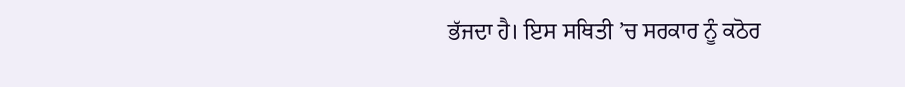ਭੱਜਦਾ ਹੈ। ਇਸ ਸਥਿਤੀ ’ਚ ਸਰਕਾਰ ਨੂੰ ਕਠੋਰ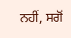ਨਹੀਂ, ਸਗੋਂ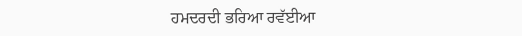ਹਮਦਰਦੀ ਭਰਿਆ ਰਵੱਈਆ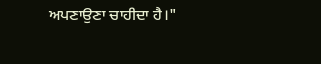ਅਪਣਾਉਣਾ ਚਾਹੀਦਾ ਹੈ।"